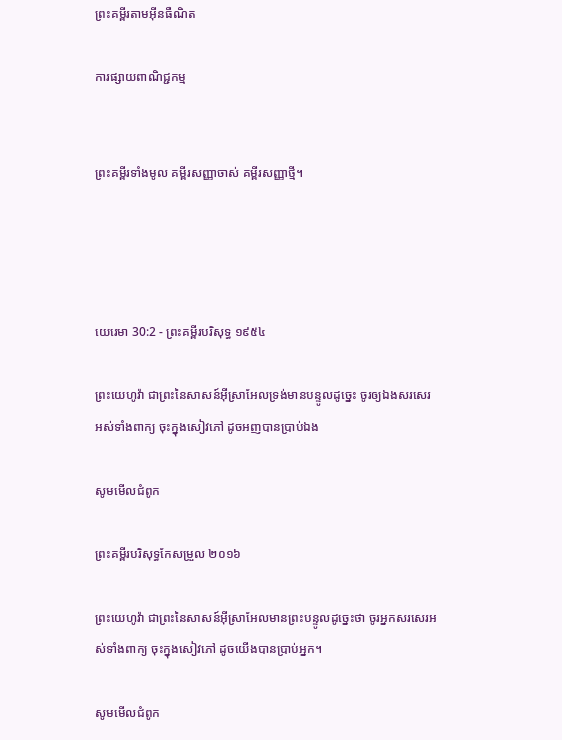ព្រះគម្ពីរតាមអ៊ីនធឺណិត

ការផ្សាយពាណិជ្ជកម្ម


ព្រះគម្ពីរទាំងមូល គម្ពីរសញ្ញាចាស់ គម្ពីរសញ្ញាថ្មី។




យេរេមា 30:2 - ព្រះគម្ពីរបរិសុទ្ធ ១៩៥៤

ព្រះ‌យេហូវ៉ា ជាព្រះនៃសាសន៍អ៊ីស្រាអែលទ្រង់មានបន្ទូលដូច្នេះ ចូរឲ្យឯងសរសេរអស់ទាំងពាក្យ ចុះក្នុងសៀវភៅ ដូចអញបានប្រាប់ឯង

សូមមើលជំពូក

ព្រះគម្ពីរបរិសុទ្ធកែសម្រួល ២០១៦

ព្រះ‌យេហូវ៉ា ជាព្រះនៃសាសន៍អ៊ីស្រា‌អែលមានព្រះ‌បន្ទូលដូច្នេះថា ចូរអ្នកសរសេរអស់ទាំងពាក្យ ចុះក្នុងសៀវភៅ ដូចយើងបានប្រាប់អ្នក។

សូមមើលជំពូក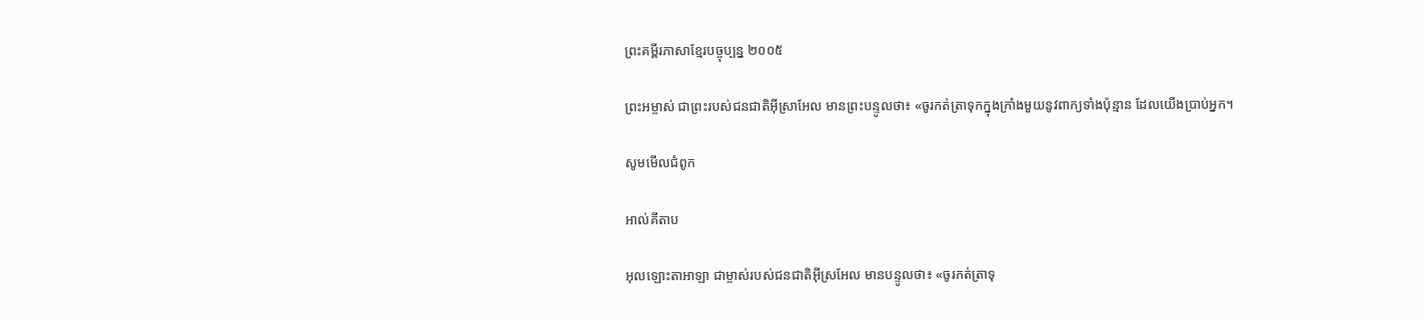ព្រះគម្ពីរភាសាខ្មែរបច្ចុប្បន្ន ២០០៥

ព្រះ‌អម្ចាស់ ជាព្រះរបស់ជន‌ជាតិអ៊ីស្រា‌អែល មានព្រះ‌បន្ទូលថា៖ «ចូរកត់‌ត្រាទុកក្នុងក្រាំងមួយនូវពាក្យទាំងប៉ុន្មាន ដែលយើងប្រាប់អ្នក។

សូមមើលជំពូក

អាល់គីតាប

អុលឡោះ‌តាអាឡា ជាម្ចាស់របស់ជន‌ជាតិអ៊ីស្រ‌អែល មានបន្ទូលថា៖ «ចូរកត់‌ត្រាទុ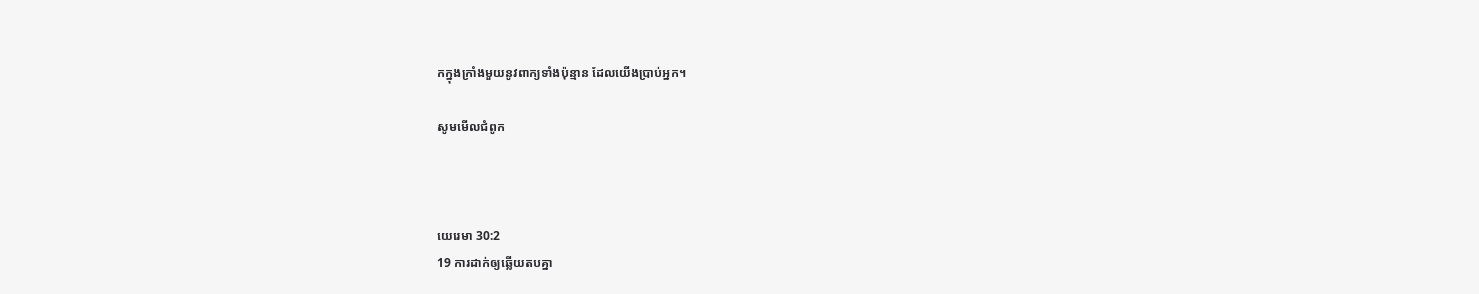កក្នុងក្រាំងមួយនូវពាក្យទាំងប៉ុន្មាន ដែលយើងប្រាប់អ្នក។

សូមមើលជំពូក



យេរេមា 30:2
19 ការដាក់ឲ្យឆ្លើយតបគ្នា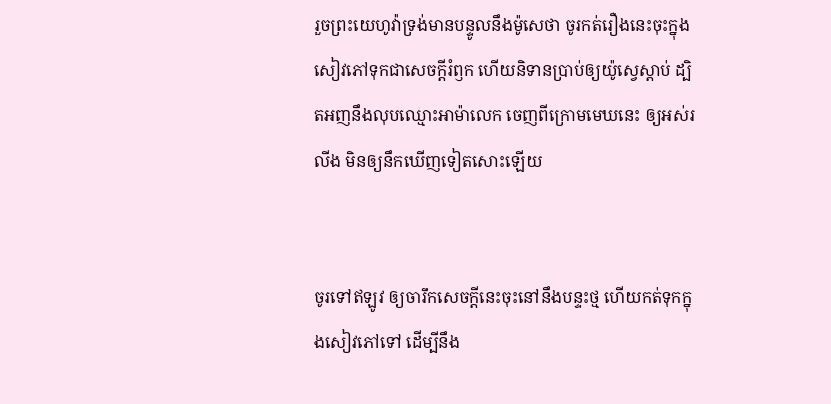រួចព្រះ‌យេហូវ៉ាទ្រង់មានបន្ទូលនឹងម៉ូសេថា ចូរកត់រឿងនេះចុះក្នុងសៀវភៅទុកជាសេចក្ដីរំឭក ហើយនិទានប្រាប់ឲ្យយ៉ូស្វេស្តាប់ ដ្បិតអញនឹងលុបឈ្មោះអាម៉ា‌លេក ចេញពីក្រោមមេឃនេះ ឲ្យអស់រលីង មិនឲ្យនឹកឃើញទៀតសោះឡើយ


ចូរទៅឥឡូវ ឲ្យចារឹកសេចក្ដីនេះចុះនៅនឹងបន្ទះថ្ម ហើយកត់ទុកក្នុងសៀវភៅទៅ ដើម្បីនឹង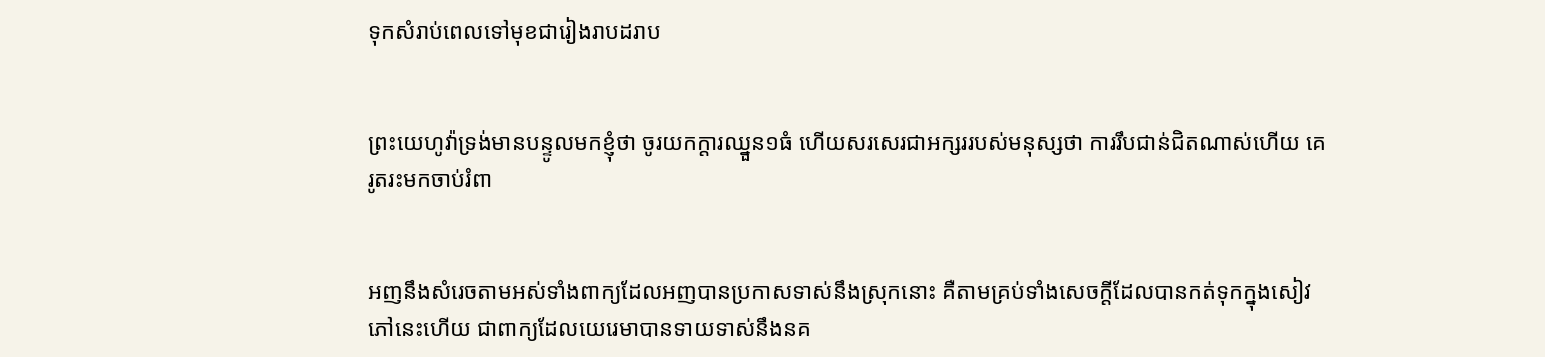ទុកសំរាប់ពេលទៅមុខជារៀង‌រាបដរាប


ព្រះ‌យេហូវ៉ាទ្រង់មានបន្ទូលមកខ្ញុំថា ចូរយកក្តារឈ្នួន១ធំ ហើយសរសេរជាអក្សររបស់មនុស្សថា ការរឹប‌ជាន់ជិតណាស់ហើយ គេរូត‌រះមកចាប់រំពា


អញនឹងសំរេចតាមអស់ទាំងពាក្យដែលអញបានប្រកាសទាស់នឹងស្រុកនោះ គឺតាមគ្រប់ទាំងសេចក្ដីដែលបានកត់ទុកក្នុងសៀវភៅនេះហើយ ជាពាក្យដែលយេរេមាបានទាយទាស់នឹងនគ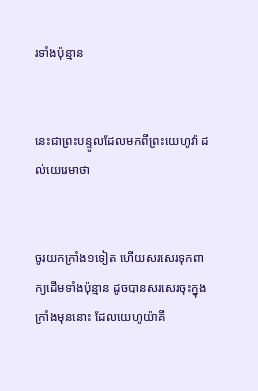រទាំងប៉ុន្មាន


នេះជាព្រះ‌បន្ទូលដែលមកពីព្រះ‌យេហូវ៉ា ដល់យេរេមាថា


ចូរយកក្រាំង១ទៀត ហើយសរសេរទុកពាក្យដើមទាំងប៉ុន្មាន ដូចបានសរសេរចុះក្នុងក្រាំងមុននោះ ដែលយេហូយ៉ាគី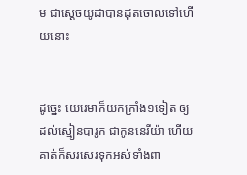ម ជាស្តេចយូដាបានដុតចោលទៅហើយនោះ


ដូច្នេះ យេរេមាក៏យកក្រាំង១ទៀត ឲ្យដល់ស្មៀនបារូក ជាកូននេរីយ៉ា ហើយគាត់ក៏សរសេរទុកអស់ទាំងពា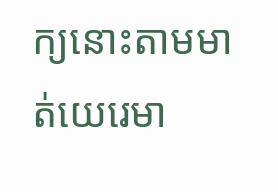ក្យនោះតាមមាត់យេរេមា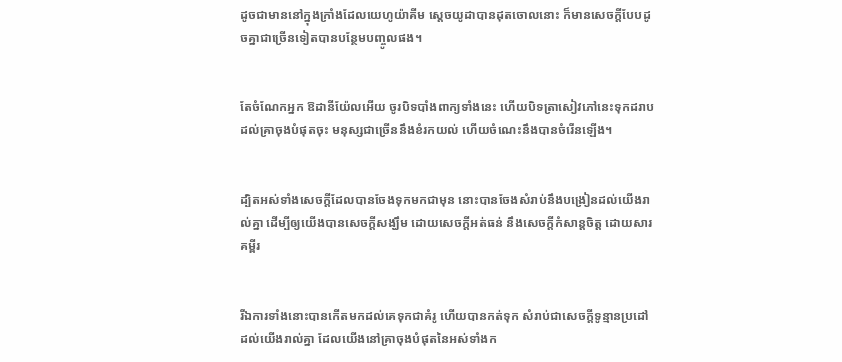ដូចជាមាននៅក្នុងក្រាំងដែលយេហូយ៉ាគីម ស្តេចយូដាបានដុតចោលនោះ ក៏មានសេចក្ដីបែបដូចគ្នាជាច្រើនទៀតបានបន្ថែមបញ្ចូលផង។


តែចំណែកអ្នក ឱដានី‌យ៉ែលអើយ ចូរបិទបាំងពាក្យទាំងនេះ ហើយបិទត្រាសៀវភៅនេះទុកដរាបដល់គ្រាចុងបំផុតចុះ មនុស្សជាច្រើននឹងខំរកយល់ ហើយចំណេះនឹងបានចំរើនឡើង។


ដ្បិតអស់ទាំងសេចក្ដីដែលបានចែងទុកមកជាមុន នោះបានចែងសំរាប់នឹងបង្រៀនដល់យើងរាល់គ្នា ដើម្បីឲ្យយើងបានសេចក្ដីសង្ឃឹម ដោយសេចក្ដីអត់ធន់ នឹងសេចក្ដីកំសាន្តចិត្ត ដោយ‌សារគម្ពីរ


រីឯការទាំងនោះបានកើតមកដល់គេទុកជាគំរូ ហើយបានកត់ទុក សំរាប់ជាសេចក្ដីទូន្មានប្រដៅ ដល់យើងរាល់គ្នា ដែលយើងនៅគ្រាចុងបំផុតនៃអស់ទាំងក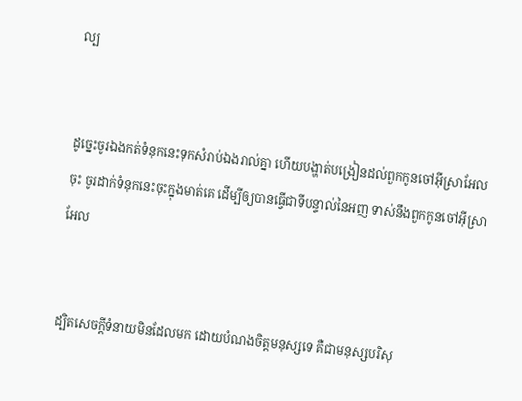ល្ប


ដូច្នេះចូរឯងកត់ទំនុកនេះទុកសំរាប់ឯងរាល់គ្នា ហើយបង្ហាត់បង្រៀនដល់ពួកកូនចៅអ៊ីស្រាអែលចុះ ចូរដាក់ទំនុកនេះចុះក្នុងមាត់គេ ដើម្បីឲ្យបានធ្វើជាទីបន្ទាល់នៃអញ ទាស់នឹងពួកកូនចៅអ៊ីស្រាអែល


ដ្បិតសេចក្ដីទំនាយមិនដែលមក ដោយបំណងចិត្តមនុស្សទេ គឺជាមនុស្សបរិសុ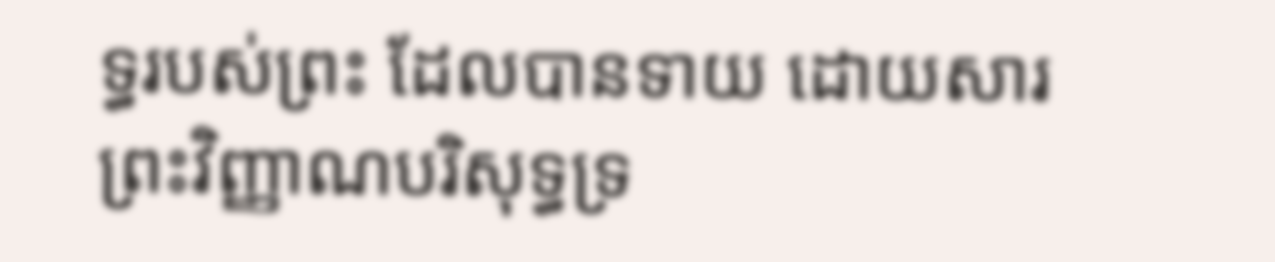ទ្ធរបស់ព្រះ ដែលបានទាយ ដោយ‌សារព្រះ‌វិញ្ញាណបរិសុទ្ធទ្រ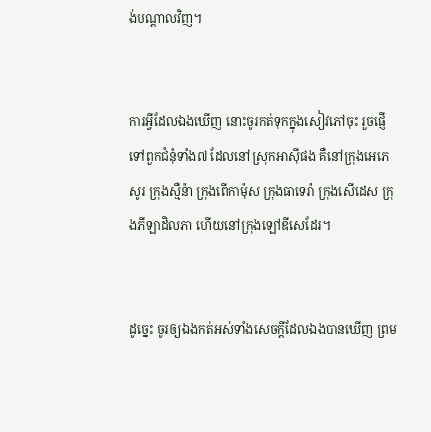ង់បណ្តាលវិញ។


ការអ្វីដែលឯងឃើញ នោះចូរកត់ទុកក្នុងសៀវភៅចុះ រួចផ្ញើទៅពួកជំនុំទាំង៧ ដែលនៅស្រុកអាស៊ីផង គឺនៅក្រុងអេភេសូរ ក្រុងស្មឺន៉ា ក្រុងពើកា‌ម៉ុស ក្រុងធាទេរ៉ា ក្រុងសើដេស ក្រុងភីឡា‌ដិលភា ហើយនៅក្រុងឡៅឌីសេដែរ។


ដូច្នេះ ចូរឲ្យឯងកត់អស់ទាំងសេចក្ដីដែលឯងបានឃើញ ព្រម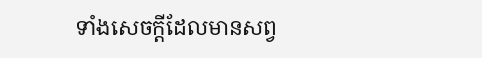ទាំងសេចក្ដីដែលមានសព្វ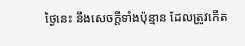ថ្ងៃនេះ នឹងសេចក្ដីទាំងប៉ុន្មាន ដែលត្រូវកើត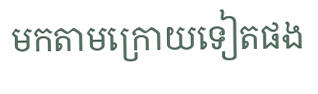មកតាមក្រោយទៀតផង